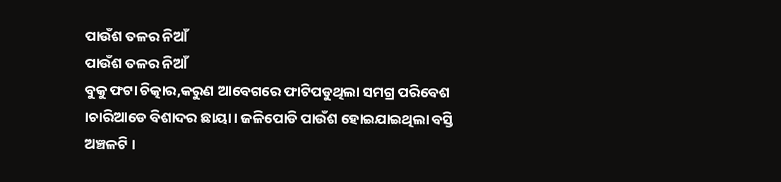ପାଉଁଶ ତଳର ନିଆଁ
ପାଉଁଶ ତଳର ନିଆଁ
ବୁକୁ ଫଟା ଚିତ୍କାର,କରୁଣ ଆବେଗରେ ଫାଟିପଡୁଥିଲା ସମଗ୍ର ପରିବେଶ ।ଚାରିଆଡେ ବିଶାଦର ଛାୟା। ଜଳିପୋଡି ପାଉଁଶ ହୋଇଯାଇଥିଲା ବସ୍ତି ଅଞ୍ଚଳଟି ।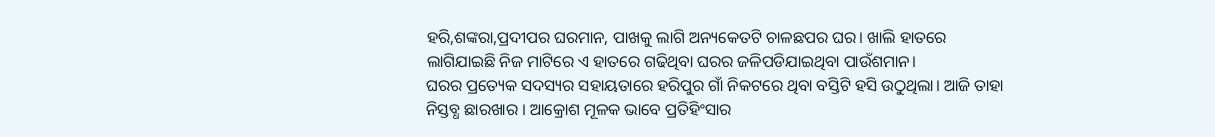ହରି,ଶଙ୍କରା,ପ୍ରଦୀପର ଘରମାନ, ପାଖକୁ ଲାଗି ଅନ୍ୟକେତଟି ଚାଳଛପର ଘର। ଖାଲି ହାତରେ ଲାଗିଯାଇଛି ନିଜ ମାଟିରେ ଏ ହାତରେ ଗଢିଥିବା ଘରର ଜଳିପଡିଯାଇଥିବା ପାଉଁଶମାନ।
ଘରର ପ୍ରତ୍ୟେକ ସଦସ୍ୟର ସହାୟତାରେ ହରିପୁର ଗାଁ ନିକଟରେ ଥିବା ବସ୍ତିଟି ହସି ଉଠୁଥିଲା। ଆଜି ତାହା ନିସ୍ତବ୍ଧ ଛାରଖାର । ଆକ୍ରୋଶ ମୂଳକ ଭାବେ ପ୍ରତିହିଂସାର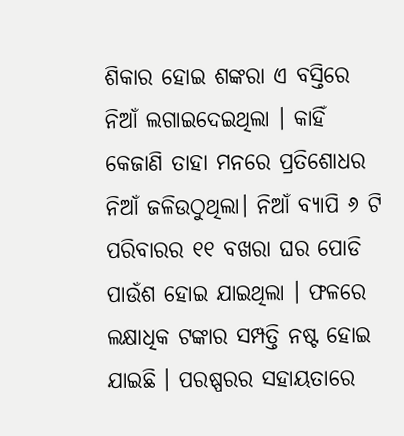ଶିକାର ହୋଇ ଶଙ୍କରା ଏ ବସ୍ତିରେ ନିଆଁ ଲଗାଇଦେଇଥିଲା । କାହିଁ କେଜାଣି ତାହା ମନରେ ପ୍ରତିଶୋଧର ନିଆଁ ଜଳିଉଠୁଥିଲା। ନିଆଁ ବ୍ୟାପି ୬ ଟି ପରିବାରର ୧୧ ବଖରା ଘର ପୋଡି ପାଉଁଶ ହୋଇ ଯାଇଥିଲା । ଫଳରେ ଲକ୍ଷାଧିକ ଟଙ୍କାର ସମ୍ପତ୍ତି ନଷ୍ଟ ହୋଇ ଯାଇଛି । ପରଷ୍ପରର ସହାୟତାରେ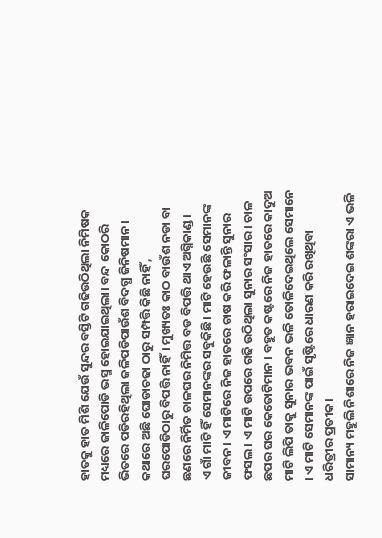ହାତକୁ ହାତ ମିଶି ଯେଉଁ ସୁନ୍ଦର ବସ୍ତିଟି ଗଢିଉଠିଥିଲା ନିମିଷକ ମଧ୍ୟରେ ଜାଳିପୋଡି ଭସ୍ମ ହୋଇଯାଇଥିଲା। ବନ୍ଦ କୋଠରି ଭିତରେ ପଡିରହିଥିଲା ଜଳିପଡିପାଉଁଶ ବିଦଗ୍ଧ ଜିନିଷମାନ।
କଥାରେ ଅଛି ଘୋଡାଚଢା ଠାରୁ ସମ୍ପତ୍ତି କିଛି ନାହିଁ , ଘରପୋଡିଠାରୁ ବିପତ୍ତି ନାହିଁ। ମୁଖ୍ୟତଃ କାଠ ବାଉଁଶ ନଡା ବା ଛଣରେ ନିର୍ମିତ ଚାଳଘର ନିମିତ୍ତ ବଡ ବିପତ୍ତି ଥାଏ ଅଗ୍ନିକାଣ୍ଡ ।
ଏ ଗାଁ ମାଟି ହିଁ ସେମାନଙ୍କର ସବୁକିଛି। ମାଟି ହେଉଛି ସେମାନଙ୍କ ଜୀବନ। ଏ ମାଟିରେ ନିଜ ହାତରେ ଚାଷ କରି ଫଳାନ୍ତି ସୁନାର ଫସଲ। ଏ ମାଟି ଉପରେ ଗଢି ଉଠିଥିଲା ସୁନାର ସଂସାର। ଚାଳ ଛପର ଘର କେତୋଟିମାନ । ବହୁତ କଷ୍ଟରେ ନିଜ ହାତରେ କାଦୁଅ ମାଟି ଲିପି ତାକୁ ସୁନାର ଭବନ ଭଳି ତୋଳିଦେଇଥିଲେ ସେମାନେ । ଏ ମାଟି ସେମାନଙ୍କ ପାଇଁ ସୃଷ୍ଟିରେ ଧାରଣ କରି ରଖିଥିବା ଧରିତ୍ରୀର ପ୍ରତୀକ।
ସାମାନ୍ୟ ମହୁଲି ନିଶାରେ ନିଜ ଜ୍ଞାନ ହରାଇଦେଇ ଶଙ୍କରା ଏ ଭଳି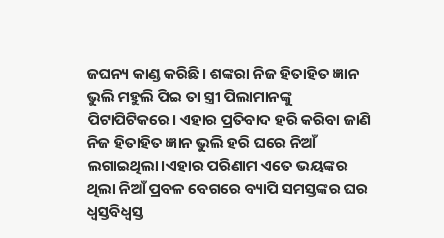ଜଘନ୍ୟ କାଣ୍ଡ କରିଛି। ଶଙ୍କରା ନିଜ ହିତାହିତ ଜ୍ଞାନ ଭୁଲି ମହୁଲି ପିଇ ତା ସ୍ତ୍ରୀ ପିଲାମାନଙ୍କୁ ପିଟାପିଟିକରେ। ଏହାର ପ୍ରତିବାଦ ହରି କରିବା ଜାଣି ନିଜ ହିତାହିତ ଜ୍ଞାନ ଭୁଲି ହରି ଘରେ ନିଆଁ ଲଗାଇଥିଲା।ଏହାର ପରିଣାମ ଏତେ ଭୟଙ୍କର ଥିଲା ନିଆଁ ପ୍ରବଳ ବେଗରେ ବ୍ୟାପି ସମସ୍ତଙ୍କର ଘର ଧ୍ବସ୍ତବିଧ୍ବସ୍ତ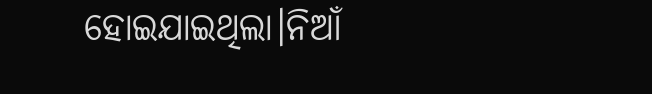ହୋଇଯାଇଥିଲା।ନିଆଁ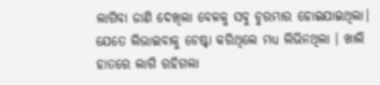ଲାଗିବା ଜାଣି ଦେଖିଲା ବେଳକୁ ସବୁ ଚୁରମାର ହୋଇଯାଇଥିଲା। ଯେତେ ଲିଭାଇବାକୁ ଚେଷ୍ଟା କରିଥିଲେ ମଧ୍ୟ ଲିଭିନଥିଲା । ଖାଲି ହାତରେ ଲାଗି ରହିଗଲା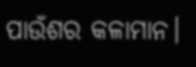ପାଉଁଶର କଳାମାନ।